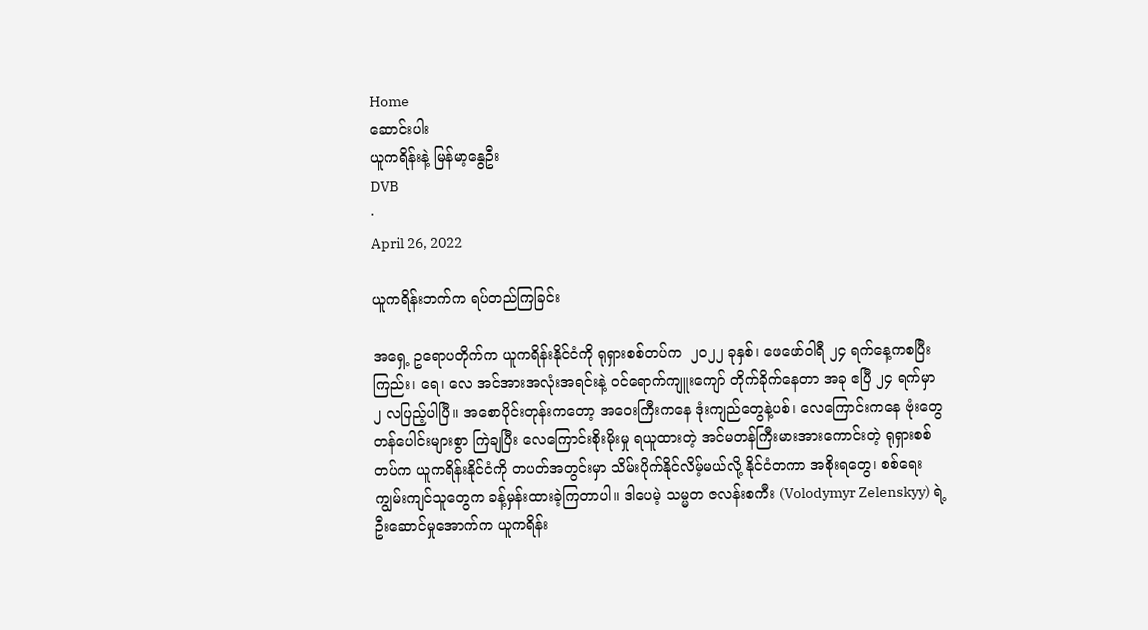Home
ဆောင်းပါး
ယူကရိန်းနဲ့ မြန်မာ့နွေဦး
DVB
·
April 26, 2022

ယူကရိန်းဘက်က ရပ်တည်ကြခြင်း

အရှေ့ ဥရောပတိုက်က ယူကရိန်းနိုင်ငံကို ရုရှားစစ်တပ်က  ၂၀၂၂ ခုနှစ်၊ ဖေဖော်ဝါရီ ၂၄ ရက်နေ့ကစပြီး ကြည်း၊ ရေ၊ လေ အင်အားအလုံးအရင်းနဲ့ ဝင်ရောက်ကျူးကျော် တိုက်ခိုက်နေတာ အခု ဧပြီ ၂၄ ရက်မှာ ၂ လပြည့်ပါပြီ။ အစောပိုင်းတုန်းကတော့ အဝေးကြီးကနေ ဒုံးကျည်တွေနဲ့ပစ်၊ လေကြောင်းကနေ ဗုံးတွေ တန်ပေါင်းများစွာ ကြဲချပြီး လေကြောင်းစိုးမိုးမှု ရယူထားတဲ့ အင်မတန်ကြီးမားအားကောင်းတဲ့ ရုရှားစစ်တပ်က ယူကရိန်းနိုင်ငံကို တပတ်အတွင်းမှာ သိမ်းပိုက်နိုင်လိမ့်မယ်လို့ နိုင်ငံတကာ အစိုးရတွေ၊ စစ်ရေးကျွမ်းကျင်သူတွေက ခန့်မှန်းထားခဲ့ကြတာပါ။ ဒါပေမဲ့ သမ္မတ ဇလန်းစကီး (Volodymyr Zelenskyy) ရဲ့ ဦးဆောင်မှုအောက်က ယူကရိန်း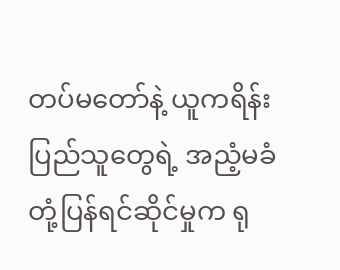တပ်မတော်နဲ့ ယူကရိန်းပြည်သူတွေရဲ့ အညံ့မခံ တုံ့ပြန်ရင်ဆိုင်မှုက ရု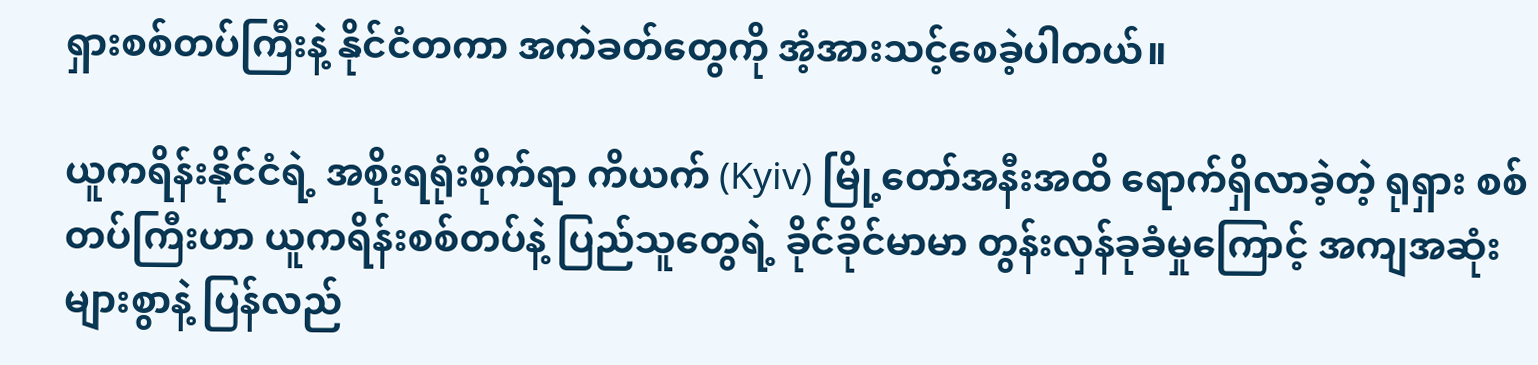ရှားစစ်တပ်ကြီးနဲ့ နိုင်ငံတကာ အကဲခတ်တွေကို အံ့အားသင့်စေခဲ့ပါတယ်။

ယူကရိန်းနိုင်ငံရဲ့ အစိုးရရုံးစိုက်ရာ ကိယက် (Kyiv) မြို့တော်အနီးအထိ ရောက်ရှိလာခဲ့တဲ့ ရုရှား စစ်တပ်ကြီးဟာ ယူကရိန်းစစ်တပ်နဲ့ ပြည်သူတွေရဲ့ ခိုင်ခိုင်မာမာ တွန်းလှန်ခုခံမှုကြောင့် အကျအဆုံး များစွာနဲ့ ပြန်လည်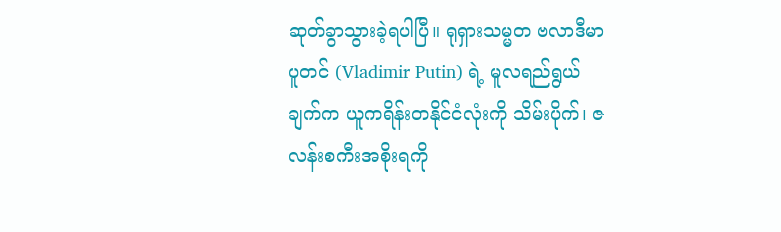ဆုတ်ခွာသွားခဲ့ရပါပြီ။ ရုရှားသမ္မတ ဗလာဒီမာပူတင် (Vladimir Putin) ရဲ့ မူလရည်ရွယ်ချက်က ယူကရိန်းတနိုင်ငံလုံးကို သိမ်းပိုက်၊ ဇလန်းစကီးအစိုးရကို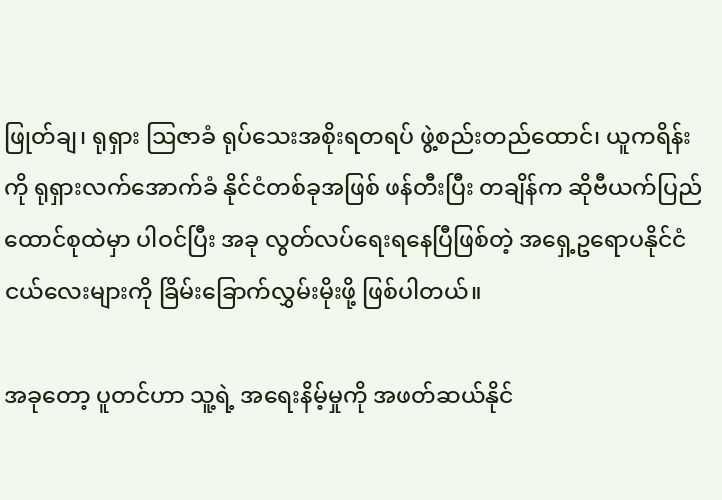ဖြုတ်ချ၊ ရုရှား ဩဇာခံ ရုပ်သေးအစိုးရတရပ် ဖွဲ့စည်းတည်ထောင်၊ ယူကရိန်းကို ရုရှားလက်အောက်ခံ နိုင်ငံတစ်ခုအဖြစ် ဖန်တီးပြီး တချိန်က ဆိုဗီယက်ပြည်ထောင်စုထဲမှာ ပါဝင်ပြီး အခု လွတ်လပ်ရေးရနေပြီဖြစ်တဲ့ အရှေ့ဥရောပနိုင်ငံငယ်လေးများကို ခြိမ်းခြောက်လွှမ်းမိုးဖို့ ဖြစ်ပါတယ်။

အခုတော့ ပူတင်ဟာ သူ့ရဲ့ အရေးနိမ့်မှုကို အဖတ်ဆယ်နိုင်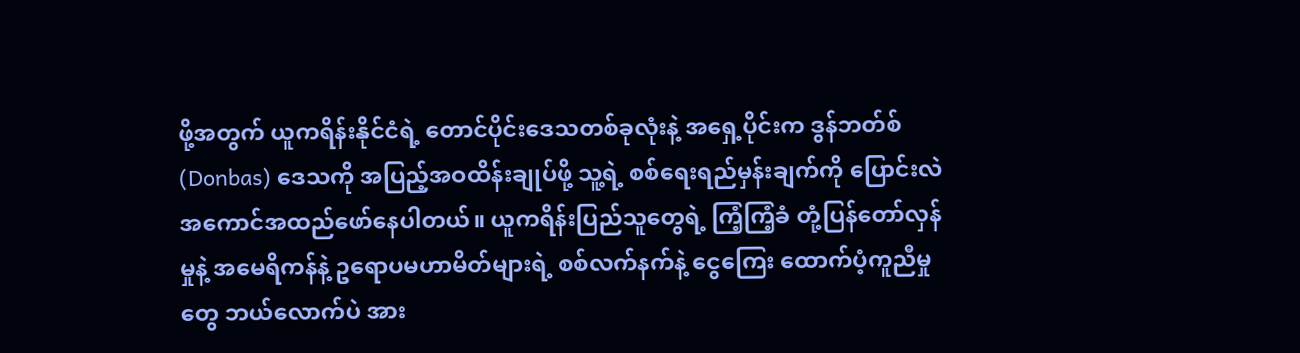ဖို့အတွက် ယူကရိန်းနိုင်ငံရဲ့ တောင်ပိုင်းဒေသတစ်ခုလုံးနဲ့ အရှေ့ပိုင်းက ဒွန်ဘတ်စ် (Donbas) ဒေသကို အပြည့်အဝထိန်းချုပ်ဖို့ သူ့ရဲ့ စစ်ရေးရည်မှန်းချက်ကို ပြောင်းလဲ အကောင်အထည်ဖော်နေပါတယ်။ ယူကရိန်းပြည်သူတွေရဲ့ ကြံ့ကြံ့ခံ တုံ့ပြန်တော်လှန်မှုနဲ့ အမေရိကန်နဲ့ ဥရောပမဟာမိတ်များရဲ့ စစ်လက်နက်နဲ့ ငွေကြေး ထောက်ပံ့ကူညီမှုတွေ ဘယ်လောက်ပဲ အား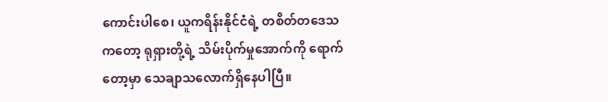ကောင်းပါစေ၊ ယူကရိန်းနိုင်ငံရဲ့ တစိတ်တဒေသကတော့ ရုရှားတို့ရဲ့ သိမ်းပိုက်မှုအောက်ကို ရောက်တော့မှာ သေချာသလောက်ရှိနေပါပြီ။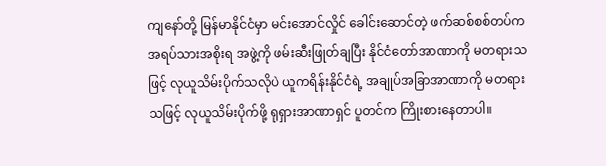ကျနော်တို့ မြန်မာနိုင်ငံမှာ မင်းအောင်လှိုင် ခေါင်းဆောင်တဲ့ ဖက်ဆစ်စစ်တပ်က အရပ်သားအစိုးရ အဖွဲ့ကို ဖမ်းဆီးဖြုတ်ချပြီး နိုင်ငံတော်အာဏာကို မတရားသဖြင့် လုယူသိမ်းပိုက်သလိုပဲ ယူကရိန်းနိုင်ငံရဲ့ အချုပ်အခြာအာဏာကို မတရားသဖြင့် လုယူသိမ်းပိုက်ဖို့ ရုရှားအာဏာရှင် ပူတင်က ကြိုးစားနေတာပါ။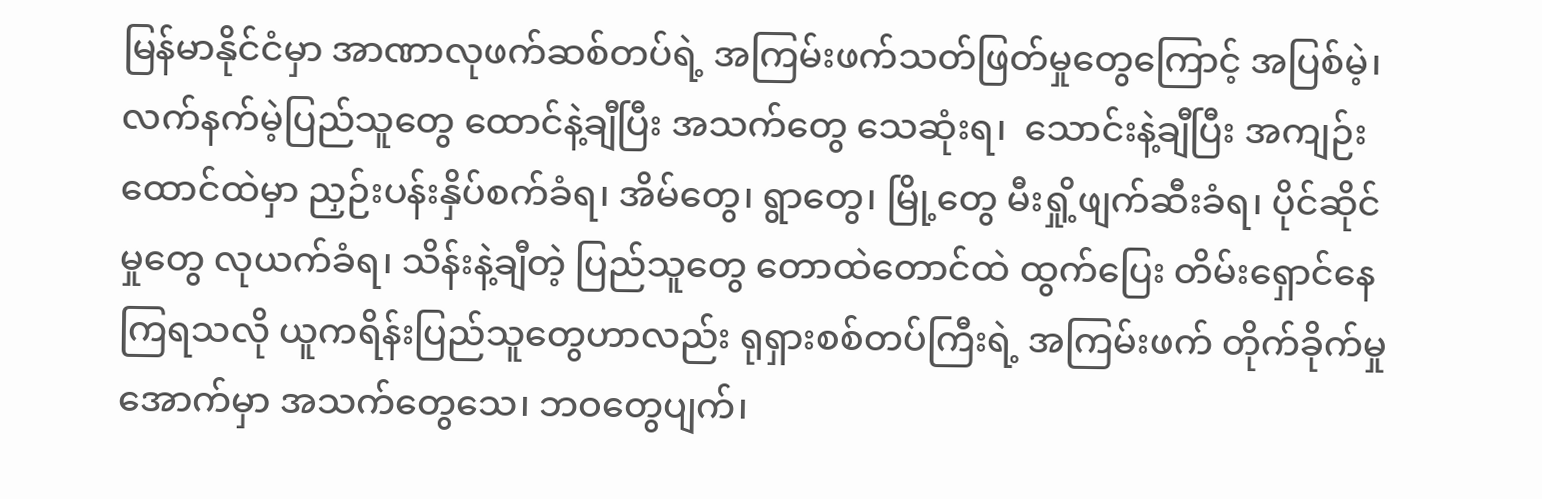မြန်မာနိုင်ငံမှာ အာဏာလုဖက်ဆစ်တပ်ရဲ့ အကြမ်းဖက်သတ်ဖြတ်မှုတွေကြောင့် အပြစ်မဲ့၊ လက်နက်မဲ့ပြည်သူတွေ ထောင်နဲ့ချီပြီး အသက်တွေ သေဆုံးရ၊  သောင်းနဲ့ချီပြီး အကျဉ်းထောင်ထဲမှာ ညှဉ်းပန်းနှိပ်စက်ခံရ၊ အိမ်တွေ၊ ရွာတွေ၊ မြို့တွေ မီးရှို့ဖျက်ဆီးခံရ၊ ပိုင်ဆိုင်မှုတွေ လုယက်ခံရ၊ သိန်းနဲ့ချီတဲ့ ပြည်သူတွေ တောထဲတောင်ထဲ ထွက်ပြေး တိမ်းရှောင်နေကြရသလို ယူကရိန်းပြည်သူတွေဟာလည်း ရုရှားစစ်တပ်ကြီးရဲ့ အကြမ်းဖက် တိုက်ခိုက်မှုအောက်မှာ အသက်တွေသေ၊ ဘဝတွေပျက်၊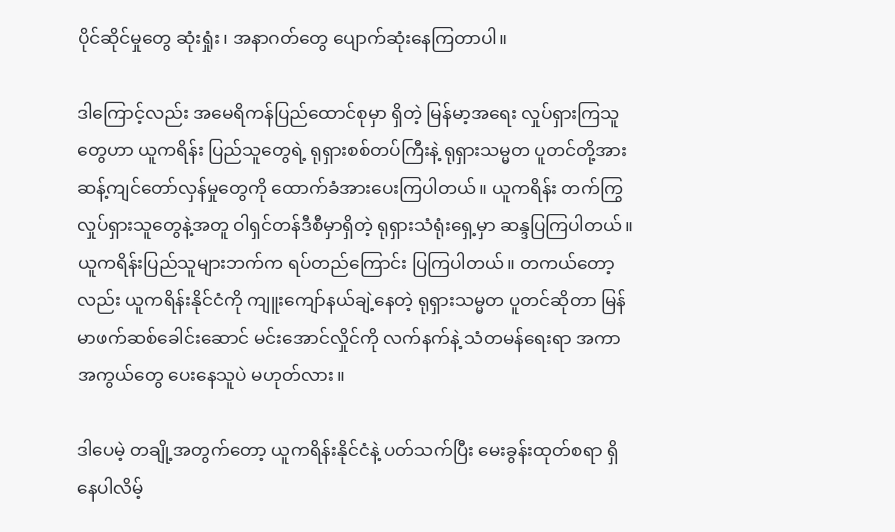ပိုင်ဆိုင်မှုတွေ ဆုံးရှုံး၊ အနာဂတ်တွေ ပျောက်ဆုံးနေကြတာပါ။

ဒါကြောင့်လည်း အမေရိကန်ပြည်ထောင်စုမှာ ရှိတဲ့ မြန်မာ့အရေး လှုပ်ရှားကြသူတွေဟာ ယူကရိန်း ပြည်သူတွေရဲ့ ရုရှားစစ်တပ်ကြီးနဲ့ ရုရှားသမ္မတ ပူတင်တို့အား ဆန့်ကျင်တော်လှန်မှုတွေကို ထောက်ခံအားပေးကြပါတယ်။ ယူကရိန်း တက်ကြွလှုပ်ရှားသူတွေနဲ့အတူ ဝါရှင်တန်ဒီစီမှာရှိတဲ့ ရုရှားသံရုံးရှေ့မှာ ဆန္ဒပြကြပါတယ်။ ယူကရိန်းပြည်သူများဘက်က ရပ်တည်ကြောင်း ပြကြပါတယ်။ တကယ်တော့လည်း ယူကရိန်းနိုင်ငံကို ကျူးကျော်နယ်ချဲ့နေတဲ့ ရုရှားသမ္မတ ပူတင်ဆိုတာ မြန်မာဖက်ဆစ်ခေါင်းဆောင် မင်းအောင်လှိုင်ကို လက်နက်နဲ့ သံတမန်ရေးရာ အကာအကွယ်တွေ ပေးနေသူပဲ မဟုတ်လား။

ဒါပေမဲ့ တချို့အတွက်တော့ ယူကရိန်းနိုင်ငံနဲ့ ပတ်သက်ပြီး မေးခွန်းထုတ်စရာ ရှိနေပါလိမ့်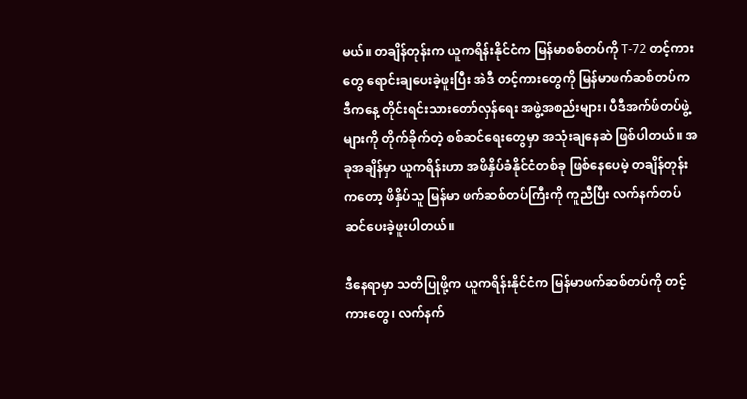မယ်။ တချိန်တုန်းက ယူကရိန်းနိုင်ငံက မြန်မာစစ်တပ်ကို T-72 တင့်ကားတွေ ရောင်းချပေးခဲ့ဖူးပြီး အဲဒီ တင့်ကားတွေကို မြန်မာဖက်ဆစ်တပ်က ဒီကနေ့ တိုင်းရင်းသားတော်လှန်ရေး အဖွဲ့အစည်းများ၊ ပီဒီအက်ဖ်တပ်ဖွဲ့များကို တိုက်ခိုက်တဲ့ စစ်ဆင်ရေးတွေမှာ အသုံးချနေဆဲ ဖြစ်ပါတယ်။ အခုအချိန်မှာ ယူကရိန်းဟာ အဖိနှိပ်ခံနိုင်ငံတစ်ခု ဖြစ်နေပေမဲ့ တချိန်တုန်းကတော့ ဖိနှိပ်သူ မြန်မာ ဖက်ဆစ်တပ်ကြီးကို ကူညီပြီး လက်နက်တပ်ဆင်ပေးခဲ့ဖူးပါတယ်။

ဒီနေရာမှာ သတိပြုဖို့က ယူကရိန်းနိုင်ငံက မြန်မာဖက်ဆစ်တပ်ကို တင့်ကားတွေ၊ လက်နက်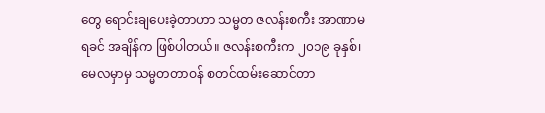တွေ ရောင်းချပေးခဲ့တာဟာ သမ္မတ ဇလန်းစကီး အာဏာမရခင် အချိန်က ဖြစ်ပါတယ်။ ဇလန်းစကီးက ၂၀၁၉ ခုနှစ်၊ မေလမှာမှ သမ္မတတာဝန် စတင်ထမ်းဆောင်တာ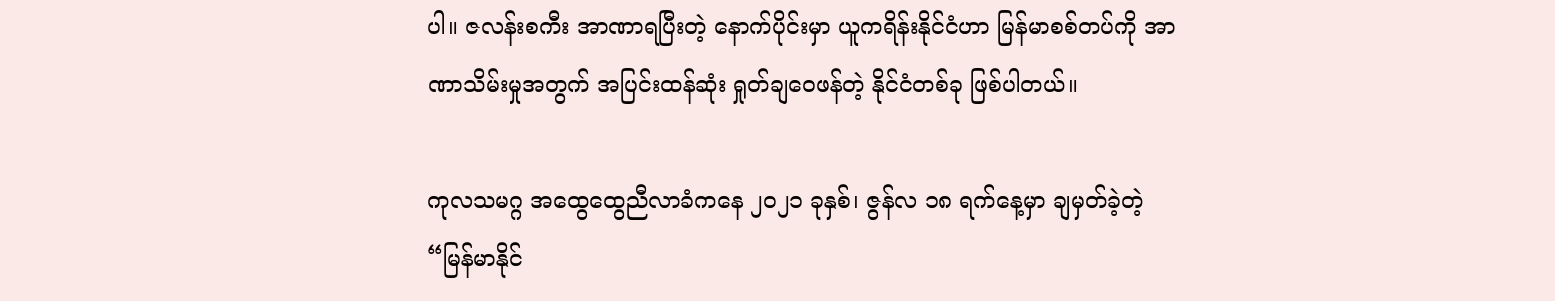ပါ။ ဇလန်းစကီး အာဏာရပြီးတဲ့ နောက်ပိုင်းမှာ ယူကရိန်းနိုင်ငံဟာ မြန်မာစစ်တပ်ကို အာဏာသိမ်းမှုအတွက် အပြင်းထန်ဆုံး ရှုတ်ချဝေဖန်တဲ့ နိုင်ငံတစ်ခု ဖြစ်ပါတယ်။

ကုလသမဂ္ဂ အထွေထွေညီလာခံကနေ ၂၀၂၁ ခုနှစ်၊ ဇွန်လ ၁၈ ရက်နေ့မှာ ချမှတ်ခဲ့တဲ့ “မြန်မာနိုင်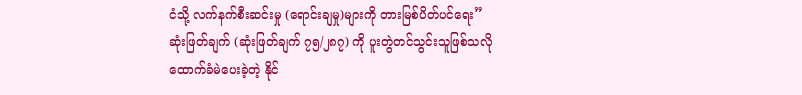ငံသို့ လက်နက်စီးဆင်းမှု (ရောင်းချမှု)များကို တားမြစ်ပိတ်ပင်ရေး” ဆုံးဖြတ်ချက် (ဆုံးဖြတ်ချက် ၇၅/၂၈၇) ကို ပူးတွဲတင်သွင်းသူဖြစ်သလို ထောက်ခံမဲပေးခဲ့တဲ့ နိုင်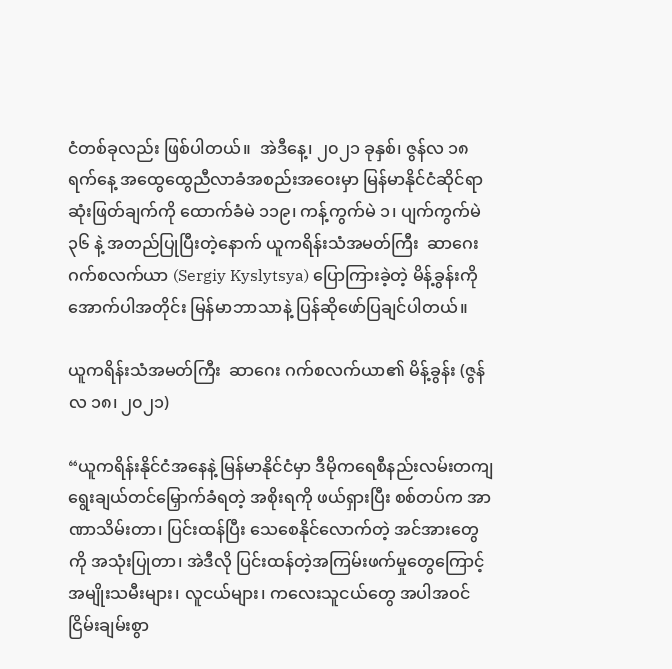ငံတစ်ခုလည်း ဖြစ်ပါတယ်။  အဲဒီနေ့၊ ၂၀၂၁ ခုနှစ်၊ ဇွန်လ ၁၈ ရက်နေ့ အထွေထွေညီလာခံအစည်းအဝေးမှာ မြန်မာနိုင်ငံဆိုင်ရာ ဆုံးဖြတ်ချက်ကို ထောက်ခံမဲ ၁၁၉၊ ကန့်ကွက်မဲ ၁၊ ပျက်ကွက်မဲ ၃၆ နဲ့ အတည်ပြုပြီးတဲ့နောက် ယူကရိန်းသံအမတ်ကြီး  ဆာဂေး ဂက်စလက်ယာ (Sergiy Kyslytsya) ပြောကြားခဲ့တဲ့ မိန့်ခွန်းကို အောက်ပါအတိုင်း မြန်မာဘာသာနဲ့ ပြန်ဆိုဖော်ပြချင်ပါတယ်။

ယူကရိန်းသံအမတ်ကြီး  ဆာဂေး ဂက်စလက်ယာ၏ မိန့်ခွန်း (ဇွန်လ ၁၈၊ ၂၀၂၁)

“ယူကရိန်းနိုင်ငံအနေနဲ့ မြန်မာနိုင်ငံမှာ ဒီမိုကရေစီနည်းလမ်းတကျ ရွေးချယ်တင်မြှောက်ခံရတဲ့ အစိုးရကို ဖယ်ရှားပြီး စစ်တပ်က အာဏာသိမ်းတာ၊ ပြင်းထန်ပြီး သေစေနိုင်လောက်တဲ့ အင်အားတွေကို အသုံးပြုတာ၊ အဲဒီလို ပြင်းထန်တဲ့အကြမ်းဖက်မှုတွေကြောင့် အမျိုးသမီးများ၊ လူငယ်များ၊ ကလေးသူငယ်တွေ အပါအဝင် ငြိမ်းချမ်းစွာ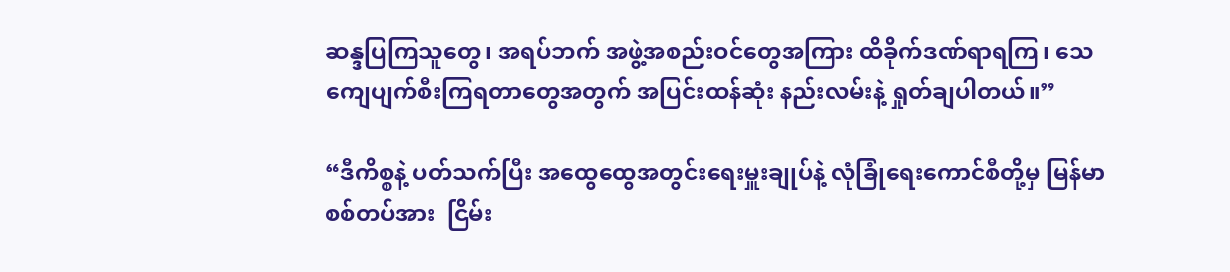ဆန္ဒပြကြသူတွေ၊ အရပ်ဘက် အဖွဲ့အစည်းဝင်တွေအကြား ထိခိုက်ဒဏ်ရာရကြ၊ သေကျေပျက်စီးကြရတာတွေအတွက် အပြင်းထန်ဆုံး နည်းလမ်းနဲ့ ရှုတ်ချပါတယ်။”

“ဒီကိစ္စနဲ့ ပတ်သက်ပြီး အထွေထွေအတွင်းရေးမှူးချုပ်နဲ့ လုံခြုံရေးကောင်စီတို့မှ မြန်မာစစ်တပ်အား  ငြိမ်း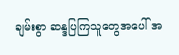ချမ်းစွာ ဆန္ဒပြကြသူတွေအပေါ် အ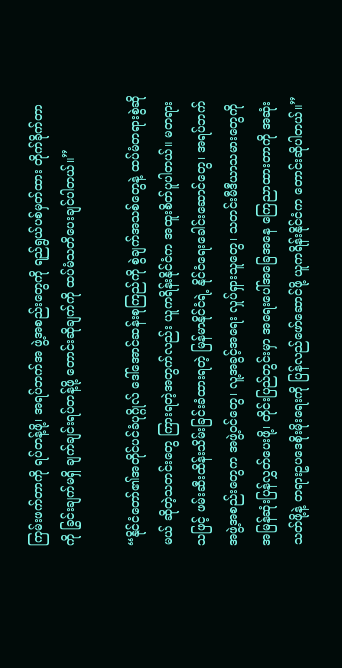ကြမ်းဖက်တာကို ရပ်တန့်ဖို့၊ အရပ်ဘက်အ ဖွဲ့အစည်းတွေကို ရည်ရွယ်ပစ်မှတ်ထား တိုက်ခိုက်တာကို ခြွင်းချက်မရှိ ချက်ချင်းရပ်တန့်ဖို့ တောင်းဆိုချက်ကို ထပ်မံသတိပေးချင်ပါတယ်။”

“နိုင်ငံတော်၏အတိုင်ပင်ခံပုဂ္ဂိုလ် ဒေါ်အောင်ဆန်းစုကြည်ကို စွဲချက်အသစ်တွေနဲ့ ထပ်မံတရားစွဲဆိုမယ် ဆိုတဲ့သတင်းတွေ ကြားရတဲ့အတွက်လည်း ယူကရိန်းနိုင်ငံက အထူးစိတ်ပူပါတယ်။ မတရားသဖြင့် ဖမ်းဆီးထိန်းသိမ်းခြင်းခံထားရတဲ့ မြန်မာနိုင်ငံရဲ့ နိုင်ငံရေးခေါင်းဆောင်တွေ၊ အရပ်ဘက်အဖွဲ့အစည်းတွေက အဖွဲ့ဝင်တွေ၊ လူ့အခွင့်အရေး လှုပ်ရှားသူတွေ၊ သတင်းမီဒီယာသမားတွေကို အမြန်ဆုံးပြန်လွှတ်ပေးဖို့၊ တိုင်းပြည်တွင်းမှာ အရေးပေါ်အခြေအနေ ကြေညာထားတာကို အဆုံးသတ်ဖို့နဲ့ တရားဥပဒေစိုးမိုးရေးကို ပြန်လည်ဖော်ဆောင်ဖို့ ယူကရိန်းနိုင်ငံက တောင်းဆိုပါတယ်။”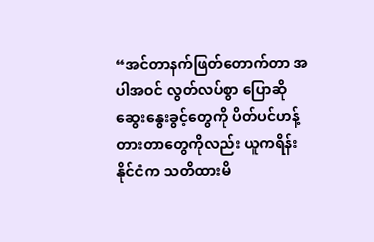“အင်တာနက်ဖြတ်တောက်တာ အပါအဝင် လွတ်လပ်စွာ ပြောဆိုဆွေးနွေးခွင့်တွေကို ပိတ်ပင်ဟန့်တားတာတွေကိုလည်း ယူကရိန်းနိုင်ငံက သတိထားမိ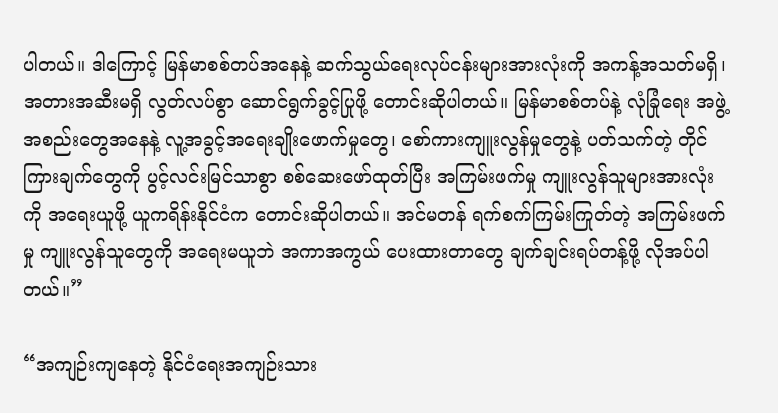ပါတယ်။ ဒါကြောင့် မြန်မာစစ်တပ်အနေနဲ့ ဆက်သွယ်ရေးလုပ်ငန်းများအားလုံးကို အကန့်အသတ်မရှိ၊ အတားအဆီးမရှိ လွတ်လပ်စွာ ဆောင်ရွက်ခွင့်ပြုဖို့ တောင်းဆိုပါတယ်။ မြန်မာစစ်တပ်နဲ့ လုံခြုံရေး အဖွဲ့အစည်းတွေအနေနဲ့ လူ့အခွင့်အရေးချိုးဖောက်မှုတွေ၊ စော်ကားကျူးလွန်မှုတွေနဲ့ ပတ်သက်တဲ့ တိုင်ကြားချက်တွေကို ပွင့်လင်းမြင်သာစွာ စစ်ဆေးဖော်ထုတ်ပြီး အကြမ်းဖက်မှု ကျူးလွန်သူများအားလုံးကို အရေးယူဖို့ ယူကရိန်းနိုင်ငံက တောင်းဆိုပါတယ်။ အင်မတန် ရက်စက်ကြမ်းကြုတ်တဲ့ အကြမ်းဖက်မှု ကျူးလွန်သူတွေကို အရေးမယူဘဲ အကာအကွယ် ပေးထားတာတွေ ချက်ချင်းရပ်တန့်ဖို့ လိုအပ်ပါတယ်။”

“အကျဉ်းကျနေတဲ့ နိုင်ငံရေးအကျဉ်းသား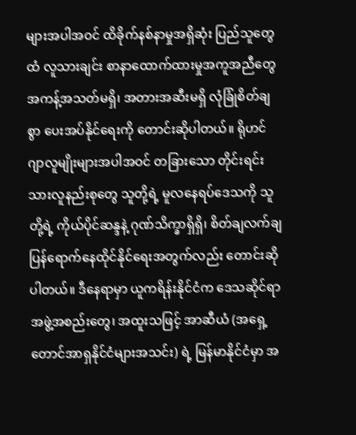များအပါအဝင် ထိခိုက်နစ်နာမှုအရှိဆုံး ပြည်သူတွေထံ လူသားချင်း စာနာထောက်ထားမှုအကူအညီတွေ အကန့်အသတ်မရှိ၊ အတားအဆီးမရှိ လုံခြုံစိတ်ချစွာ ပေးအပ်နိုင်ရေးကို တောင်းဆိုပါတယ်။ ရိုဟင်ဂျာလူမျိုးများအပါအဝင် တခြားသော တိုင်းရင်းသားလူနည်းစုတွေ သူတို့ရဲ့ မူလနေရပ်ဒေသကို သူတို့ရဲ့ ကိုယ်ပိုင်ဆန္ဒနဲ့ ဂုဏ်သိက္ခာရှိရှိ၊ စိတ်ချလက်ချ ပြန်ရောက်နေထိုင်နိုင်ရေးအတွက်လည်း တောင်းဆိုပါတယ်။ ဒီနေရာမှာ ယူကရိန်းနိုင်ငံက ဒေသဆိုင်ရာအဖွဲ့အစည်းတွေ၊ အထူးသဖြင့် အာဆီယံ (အရှေ့တောင်အာရှနိုင်ငံများအသင်း) ရဲ့ မြန်မာနိုင်ငံမှာ အ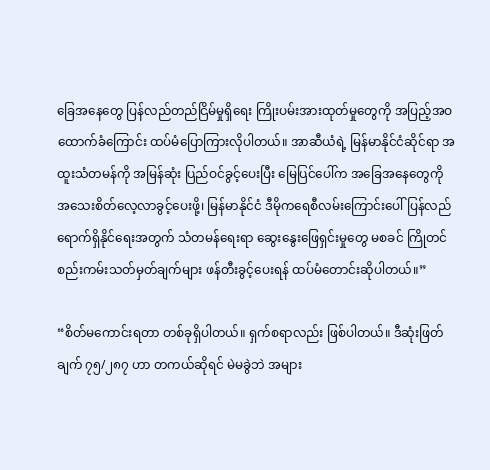ခြေအနေတွေ ပြန်လည်တည်ငြိမ်မှုရှိရေး ကြိုးပမ်းအားထုတ်မှုတွေကို အပြည့်အဝထောက်ခံကြောင်း ထပ်မံပြောကြားလိုပါတယ်။ အာဆီယံရဲ့ မြန်မာနိုင်ငံဆိုင်ရာ အထူးသံတမန်ကို အမြန်ဆုံး ပြည်ဝင်ခွင့်ပေးပြီး မြေပြင်ပေါ်က အခြေအနေတွေကို အသေးစိတ်လေ့လာခွင့်ပေးဖို့၊ မြန်မာနိုင်ငံ ဒီမိုကရေစီလမ်းကြောင်းပေါ် ပြန်လည်ရောက်ရှိနိုင်ရေးအတွက် သံတမန်ရေးရာ ဆွေးနွေးဖြေရှင်းမှုတွေ မစခင် ကြိုတင်စည်းကမ်းသတ်မှတ်ချက်များ ဖန်တီးခွင့်ပေးရန် ထပ်မံတောင်းဆိုပါတယ်။”

“စိတ်မကောင်းရတာ တစ်ခုရှိပါတယ်။ ရှက်စရာလည်း ဖြစ်ပါတယ်။ ဒီဆုံးဖြတ်ချက် ၇၅/၂၈၇ ဟာ တကယ်ဆိုရင် မဲမခွဲဘဲ အများ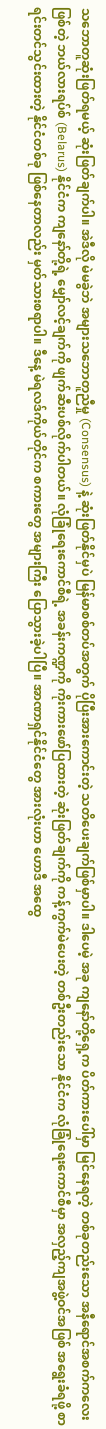သဘောတူဆုံးဖြတ်ရမယ့် ဆုံးဖြတ်ချက်ပါ။ အဲဒီလို မဲမခွဲဘဲ အများသဘောတူညီမှု (Consensus) နဲ့ ဆုံးဖြတ်နိုင်မှပဲ မြန်မာစစ်တပ်အတွက် ပိုပြီးအားကောင်းတဲ့ သတိပေးချက်ဖြစ်မှာပါ။ ဒါပေမဲ့ အခု ကျနော်တို့ရှေ့က ပိတ်ကားပေါ်မှာ မြင်နေရတဲ့ တစ်ခုတည်းသော အနီရောင်အစက်ကလေးဖြစ်တဲ့ ဘယ်လားရပ်စ် (Belarus) နိုင်ငံက ကျနော်တို့ရဲ့ မျှော်လင့်ချက်ကို ဖျက်ဆီးပစ်လိုက်ပါတယ်။ လုံခြုံရေးကောင်စီရဲ့ အခန်းကဏ္ဍကို ကိုးကားဖော်ပြထားတဲ့ ဆုံးဖြတ်ချက်ကို ကန့်ကွက်မဲပေးတဲ့ တစ်ဦးတည်းသော နိုင်ငံက လုံခြုံရေးကောင်စီမှာ အလှည့်ကျအဖွဲ့ဝင်အဖြစ် အရွေးခံရဖို့ စာရင်းတင်သွင်းထားတဲ့ နိုင်ငံတစ်ခု ဖြစ်နေတာလည်း မှတ်သားစရာပါ။ ဒီနေ့ မဲရလဒ်ကိုယ်တိုင်က စကားတွေ အများကြီး ပြောသွားခဲ့ပါပြီ။ အာဏာရှင်နိုင်ငံတွေ အားလုံးဟာ ဟောဒီ အထွေ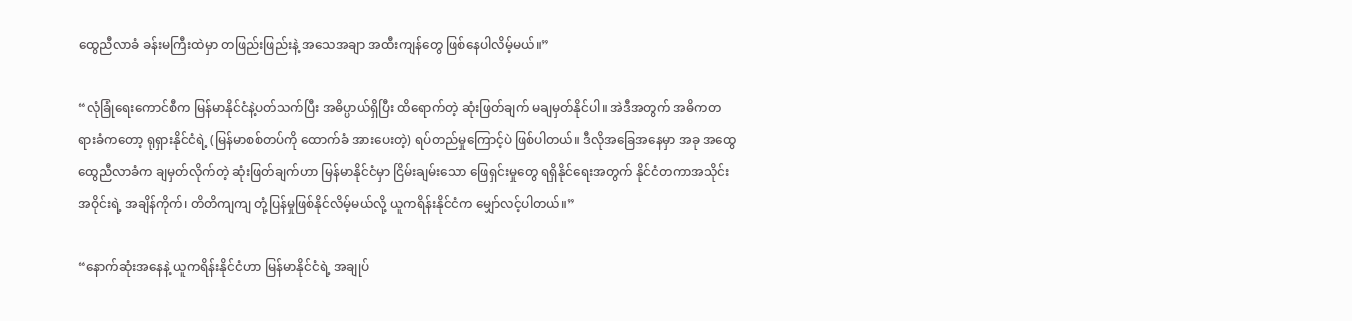ထွေညီလာခံ ခန်းမကြီးထဲမှာ တဖြည်းဖြည်းနဲ့ အသေအချာ အထီးကျန်တွေ ဖြစ်နေပါလိမ့်မယ်။”

“လုံခြုံရေးကောင်စီက မြန်မာနိုင်ငံနဲ့ပတ်သက်ပြီး အဓိပ္ပာယ်ရှိပြီး ထိရောက်တဲ့ ဆုံးဖြတ်ချက် မချမှတ်နိုင်ပါ။ အဲဒီအတွက် အဓိကတရားခံကတော့ ရုရှားနိုင်ငံရဲ့ (မြန်မာစစ်တပ်ကို ထောက်ခံ အားပေးတဲ့) ရပ်တည်မှုကြောင့်ပဲ ဖြစ်ပါတယ်။ ဒီလိုအခြေအနေမှာ အခု အထွေထွေညီလာခံက ချမှတ်လိုက်တဲ့ ဆုံးဖြတ်ချက်ဟာ မြန်မာနိုင်ငံမှာ ငြိမ်းချမ်းသော ဖြေရှင်းမှုတွေ ရရှိနိုင်ရေးအတွက် နိုင်ငံတကာအသိုင်းအဝိုင်းရဲ့ အချိန်ကိုက်၊ တိတိကျကျ တုံ့ပြန်မှုဖြစ်နိုင်လိမ့်မယ်လို့ ယူကရိန်းနိုင်ငံက မျှော်လင့်ပါတယ်။”

“နောက်ဆုံးအနေနဲ့ ယူကရိန်းနိုင်ငံဟာ မြန်မာနိုင်ငံရဲ့ အချုပ်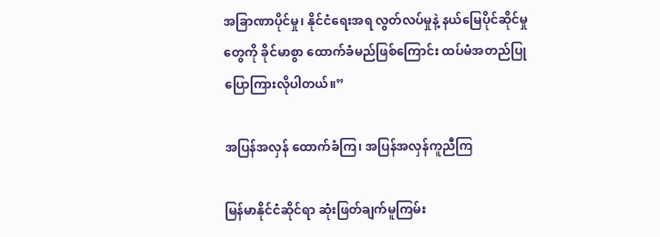အခြာဏာပိုင်မှု၊ နိုင်ငံရေးအရ လွတ်လပ်မှုနဲ့ နယ်မြေပိုင်ဆိုင်မှုတွေကို ခိုင်မာစွာ ထောက်ခံမည်ဖြစ်ကြောင်း ထပ်မံအတည်ပြု ပြောကြားလိုပါတယ်။”

အပြန်အလှန် ထောက်ခံကြ၊ အပြန်အလှန်ကူညီကြ

မြန်မာနိုင်ငံဆိုင်ရာ ဆုံးဖြတ်ချက်မူကြမ်း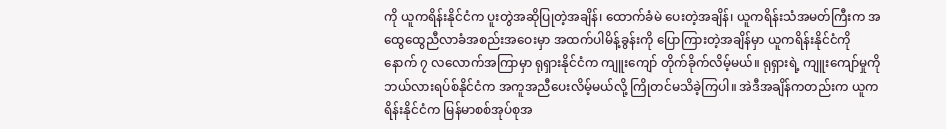ကို ယူကရိန်းနိုင်ငံက ပူးတွဲအဆိုပြုတဲ့အချိန်၊ ထောက်ခံမဲ ပေးတဲ့အချိန်၊ ယူကရိန်းသံအမတ်ကြီးက အထွေထွေညီလာခံအစည်းအဝေးမှာ အထက်ပါမိန့်ခွန်းကို ပြောကြားတဲ့အချိန်မှာ ယူကရိန်းနိုင်ငံကို နောက် ၇ လလောက်အကြာမှာ ရုရှားနိုင်ငံက ကျူးကျော် တိုက်ခိုက်လိမ့်မယ်။ ရုရှားရဲ့ ကျူးကျော်မှုကို ဘယ်လားရပ်စ်နိုင်ငံက အကူအညီပေးလိမ့်မယ်လို့ ကြိုတင်မသိခဲ့ကြပါ။ အဲဒီအချိန်ကတည်းက ယူကရိန်းနိုင်ငံက မြန်မာစစ်အုပ်စုအ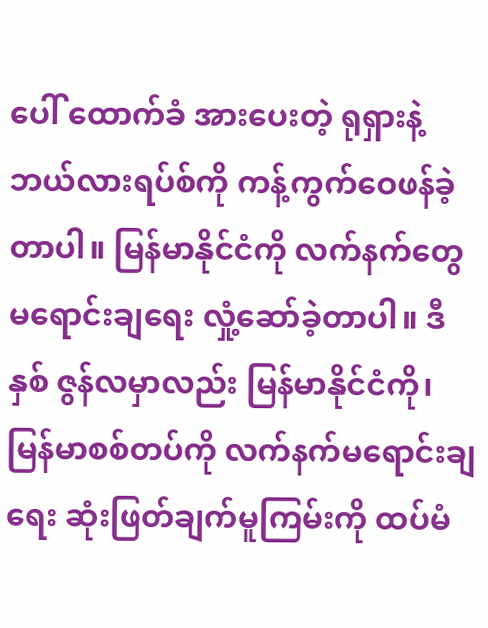ပေါ် ထောက်ခံ အားပေးတဲ့ ရုရှားနဲ့ ဘယ်လားရပ်စ်ကို ကန့်ကွက်ဝေဖန်ခဲ့တာပါ။ မြန်မာနိုင်ငံကို လက်နက်တွေ မရောင်းချရေး လှုံ့ဆော်ခဲ့တာပါ။ ဒီနှစ် ဇွန်လမှာလည်း မြန်မာနိုင်ငံကို၊ မြန်မာစစ်တပ်ကို လက်နက်မရောင်းချရေး ဆုံးဖြတ်ချက်မူကြမ်းကို ထပ်မံ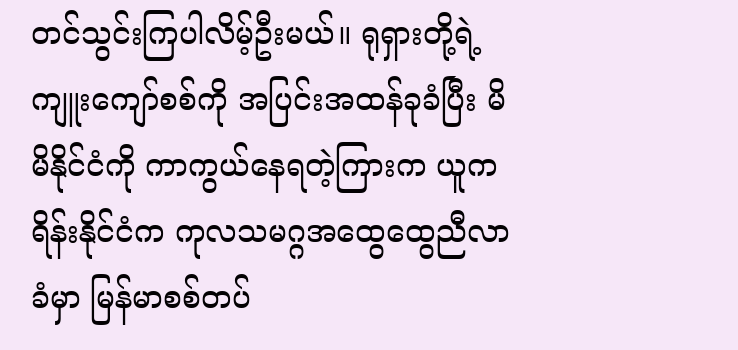တင်သွင်းကြပါလိမ့်ဦးမယ်။ ရုရှားတို့ရဲ့ ကျူးကျော်စစ်ကို အပြင်းအထန်ခုခံပြီး မိမိနိုင်ငံကို ကာကွယ်နေရတဲ့ကြားက ယူကရိန်းနိုင်ငံက ကုလသမဂ္ဂအထွေထွေညီလာခံမှာ မြန်မာစစ်တပ်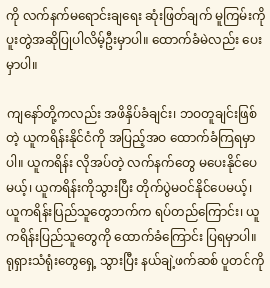ကို လက်နက်မရောင်းချရေး ဆုံးဖြတ်ချက် မူကြမ်းကို ပူးတွဲအဆိုပြုပါလိမ့်ဦးမှာပါ။ ထောက်ခံမဲလည်း ပေးမှာပါ။

ကျနော်တို့ကလည်း အဖိနှိပ်ခံချင်း၊ ဘဝတူချင်းဖြစ်တဲ့ ယူကရိန်းနိုင်ငံကို အပြည့်အဝ ထောက်ခံကြရမှာပါ။ ယူကရိန်း လိုအပ်တဲ့ လက်နက်တွေ မပေးနိုင်ပေမယ့်၊ ယူကရိန်းကိုသွားပြီး တိုက်ပွဲမဝင်နိုင်ပေမယ့်၊ ယူကရိန်းပြည်သူတွေဘက်က ရပ်တည်ကြောင်း၊ ယူကရိန်းပြည်သူတွေကို ထောက်ခံကြောင်း ပြရမှာပါ။ ရုရှားသံရုံးတွေရှေ့ သွားပြီး နယ်ချဲ့ဖက်ဆစ် ပူတင်ကို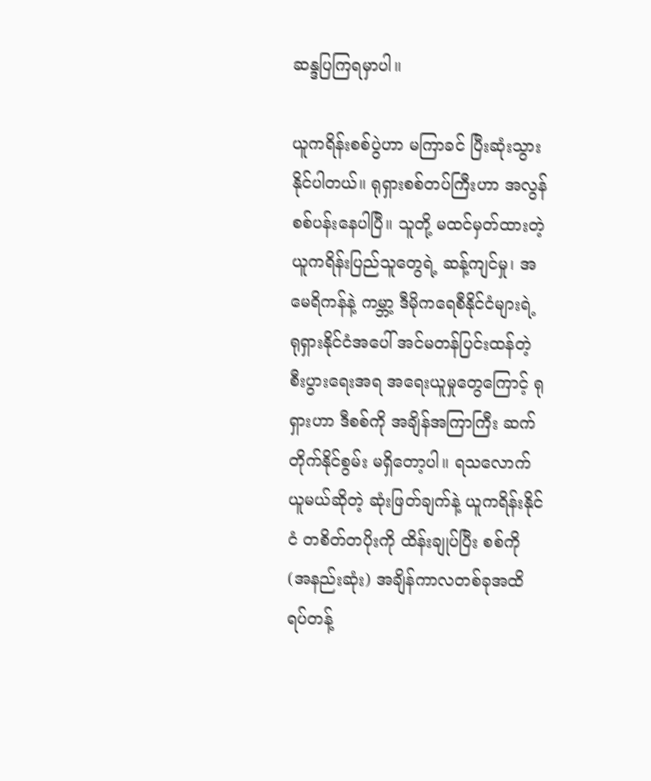ဆန္ဒပြကြရမှာပါ။

ယူကရိန်းစစ်ပွဲဟာ မကြာခင် ပြီးဆုံးသွားနိုင်ပါတယ်။ ရုရှားစစ်တပ်ကြီးဟာ အလွန်စစ်ပန်းနေပါပြီ။ သူတို့ မထင်မှတ်ထားတဲ့ ယူကရိန်းပြည်သူတွေရဲ့ ဆန့်ကျင်မှု၊ အမေရိကန်နဲ့ ကမ္ဘာ့ ဒီမိုကရေစီနိုင်ငံများရဲ့ ရုရှားနိုင်ငံအပေါ် အင်မတန်ပြင်းထန်တဲ့ စီးပွားရေးအရ အရေးယူမှုတွေကြောင့် ရုရှားဟာ ဒီစစ်ကို အချိန်အကြာကြီး ဆက်တိုက်နိုင်စွမ်း မရှိတော့ပါ။ ရသလောက်ယူမယ်ဆိုတဲ့ ဆုံးဖြတ်ချက်နဲ့ ယူကရိန်းနိုင်ငံ တစိတ်တပိုးကို ထိန်းချုပ်ပြီး စစ်ကို (အနည်းဆုံး) အချိန်ကာလတစ်ခုအထိ ရပ်တန့်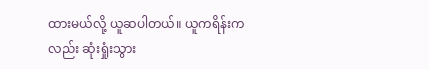ထားမယ်လို့ ယူဆပါတယ်။ ယူကရိန်းကလည်း ဆုံးရှုံးသွား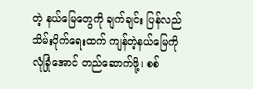တဲ့ နယ်မြေတွေကို ချက်ချင်း ပြန်လည်သိမ်းပိုက်ရေးထက် ကျန်တဲ့နယ်မြေကို လုံခြုံအောင် တည်ဆောက်ဖို့၊ စစ်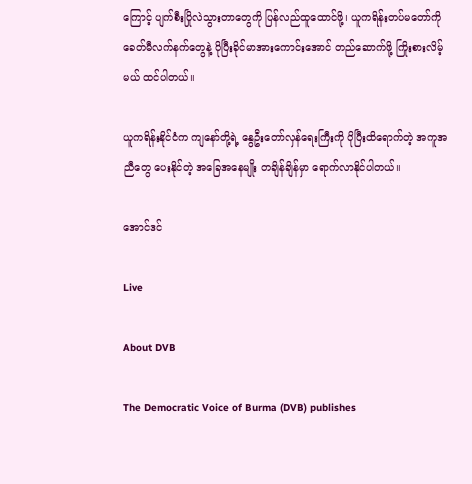ကြောင့် ပျက်စီးပြိုလဲသွားတာတွေကို ပြန်လည်ထူထောင်ဖို့၊ ယူကရိန်းတပ်မတော်ကို ခေတ်မီလက်နက်တွေနဲ့ ပိုပြီးခိုင်မာအားကောင်းအောင် တည်ဆောက်ဖို့ ကြိုးစားလိမ့်မယ် ထင်ပါတယ်။

ယူကရိန်းနိုင်ငံက ကျနော်တို့ရဲ့ နွေဦးတော်လှန်ရေးကြီးကို ပိုပြီးထိရောက်တဲ့ အကူအညီတွေ ပေးနိုင်တဲ့ အခြေအနေမျိုး တချိန်ချိန်မှာ ရောက်လာနိုင်ပါတယ်။

အောင်ဒင်

Live

About DVB

The Democratic Voice of Burma (DVB) publishes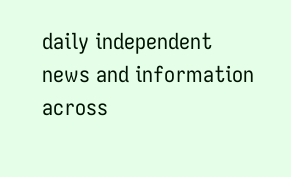daily independent news and information across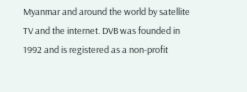Myanmar and around the world by satellite TV and the internet. DVB was founded in 1992 and is registered as a non-profit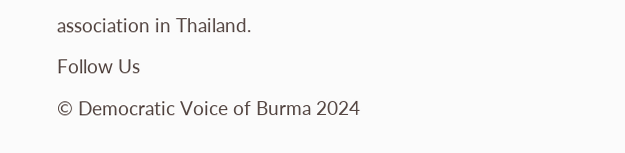association in Thailand.

Follow Us

© Democratic Voice of Burma 2024